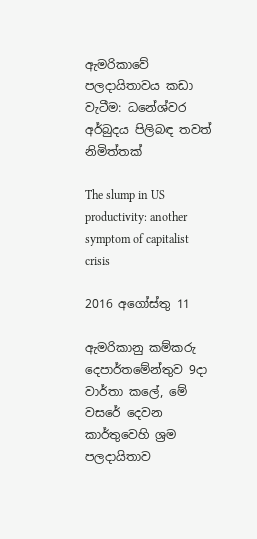ඇමරිකාවේ පලදායිතාවය කඩා වැටීම‍: ධනේශ්වර අර්බුදය පිලිබඳ තවත් නිමිත්තක්

The slump in US productivity: another symptom of capitalist crisis

2016 අගෝස්තු 11

ඇමරිකානු කම්කරු දෙපාර්තමේන්තුව 9දා වාර්තා කලේ, මේ වසරේ දෙවන කාර්තුවෙහි ශ්‍රම පලදායිතාව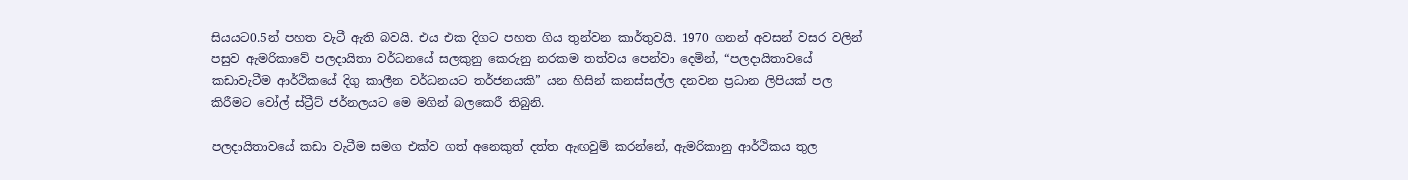සියයට0.5න් පහත වැටී ඇති බවයි. එය එක දිගට පහත ගිය තුන්වන කාර්තුවයි. 1970 ගනන් අවසන් වසර වලින් පසුව ඇමරිකාවේ පලදායිතා වර්ධනයේ සලකුනු කෙරුනු නරකම තත්වය පෙන්වා දෙමින්, “පලදායිතාවයේ කඩාවැටීම ආර්ථිකයේ දිගු කාලීන වර්ධනයට තර්ජනයකි” යන හිසින් කනස්සල්ල දනවන ප්‍රධාන ලිපියක් පල කිරීමට වෝල් ස්ට්‍රීට් ජර්නලයට මෙ මගින් බලකෙරී තිබුනි.

පලදායිතාවයේ කඩා වැටීම සමග එක්ව ගත් අනෙකුත් දත්ත ඇඟවුම් කරන්නේ, ඇමරිකානු ආර්ථිකය තුල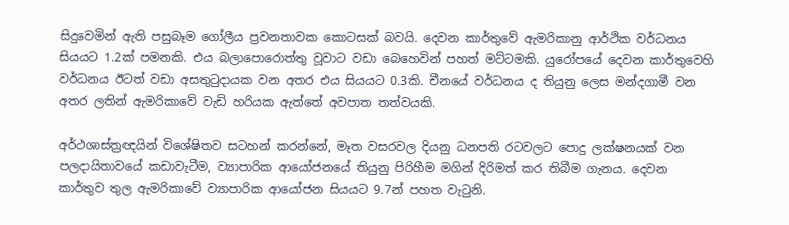සිදුවෙමින් ඇති පසුබෑම ගෝලීය ප්‍රවනතාවක කොටසක් බවයි. දෙවන කාර්තුවේ ඇමරිකානු ආර්ථික වර්ධනය සියයට 1.2ක් පමනකි. එය බලාපොරොත්තු වූවාට වඩා බෙහෙවින් පහත් මට්ටමකි. යුරෝපයේ දෙවන කාර්තුවෙහි වර්ධනය ඊටත් වඩා අසතුටුදායක වන අතර එය සියයට 0.3කි. චීනයේ වර්ධනය ද තියුනු ලෙස මන්දගාමී වන අතර ලතින් ඇමරිකාවේ වැඩි හරියක ඇත්තේ අවපාත තත්වයකි.

අර්ථශාස්ත්‍රඥයින් විශේෂිතව සටහන් කරන්නේ, මෑත වසරවල දියනු ධනපති රටවලට පොදු ලක්ෂනයක් වන පලදායිතාවයේ කඩාවැටීම, ව්‍යාපාරික ආයෝජනයේ තියුනු පිරිහීම මගින් දිරිමත් කර තිබීම ගැනය. දෙවන කාර්තුව තුල ඇමරිකාවේ ව්‍යාපාරික ආයෝජන සියයට 9.7න් පහත වැටුනි.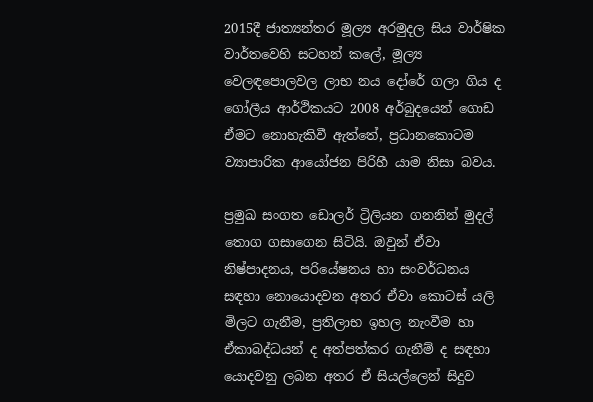2015දී ජාත්‍යන්තර මූල්‍ය අරමුදල සිය වාර්ෂික වාර්තවෙහි සටහන් කලේ, මූල්‍ය වෙලඳපොලවල ලාභ නය දෝරේ ගලා ගිය ද ගෝලීය ආර්ථිකයට 2008 අර්බුදයෙන් ගොඩ ඒමට නොහැකිවී ඇත්තේ, ප්‍රධානකොටම ව්‍යාපාරික ආයෝජන පිරිහී යාම නිසා බවය.

ප්‍රමුඛ සංගත ඩොලර් ට්‍රිලියන ගනනින් මුදල් තොග ගසාගෙන සිටියි. ඔවුන් ඒවා නිෂ්පාදනය, පරියේෂනය හා සංවර්ධනය සඳහා නොයොදවන අතර ඒවා කොටස් යලි මිලට ගැනීම, ප්‍රතිලාභ ඉහල නැංවීම හා ඒකාබද්ධයන් ද අත්පත්කර ගැනීම් ද සඳහා යොදවනු ලබන අතර ඒ සියල්ලෙන් සිදුව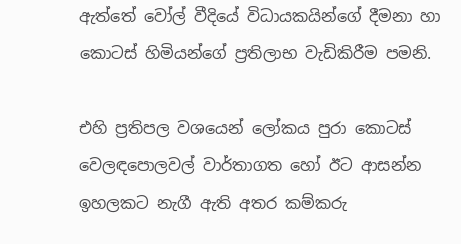ඇත්තේ වෝල් වීදියේ විධායකයින්ගේ දීමනා හා කොටස් හිමියන්ගේ ප්‍රතිලාභ වැඩිකිරීම පමනි.

එහි ප්‍රතිපල වශයෙන් ලෝකය පුරා කොටස් වෙලඳපොලවල් වාර්තාගත හෝ ඊට ආසන්න ඉහලකට නැගී ඇති අතර කම්කරු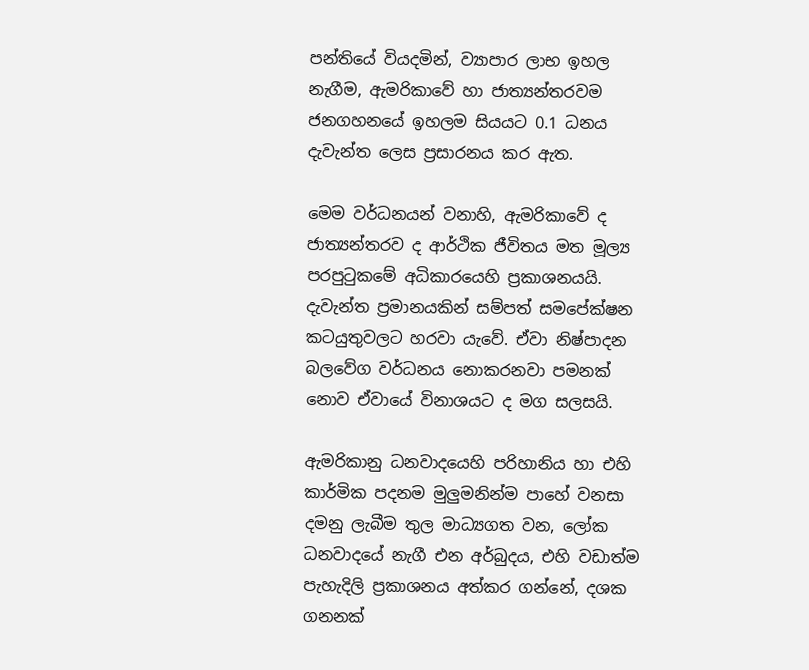පන්තියේ වියදමින්, ව්‍යාපාර ලාභ ඉහල නැගීම, ඇමරිකාවේ හා ජාත්‍යන්තරවම ජනගහනයේ ඉහලම සියයට 0.1 ධනය දැවැන්ත ලෙස ප්‍රසාරනය කර ඇත.

මෙම වර්ධනයන් වනාහි, ඇමරිකාවේ ද ජාත්‍යන්තරව ද ආර්ථික ජීවිතය මත මූල්‍ය පරපුටුකමේ අධිකාරයෙහි ප්‍රකාශනයයි. දැවැන්ත ප්‍රමානයකින් සම්පත් සමපේක්ෂන කටයුතුවලට හරවා යැවේ. ඒවා නිෂ්පාදන බලවේග වර්ධනය නොකරනවා පමනක් නොව ඒවායේ විනාශයට ද මග සලසයි.

ඇමරිකානු ධනවාදයෙහි පරිහානිය හා එහි කාර්මික පදනම මුලුමනින්ම පාහේ වනසා දමනු ලැබීම තුල මාධ්‍යගත වන, ලෝක ධනවාදයේ නැගී එන අර්බුදය, එහි වඩාත්ම පැහැදිලි ප්‍රකාශනය අත්කර ගන්නේ, දශක ගනනක්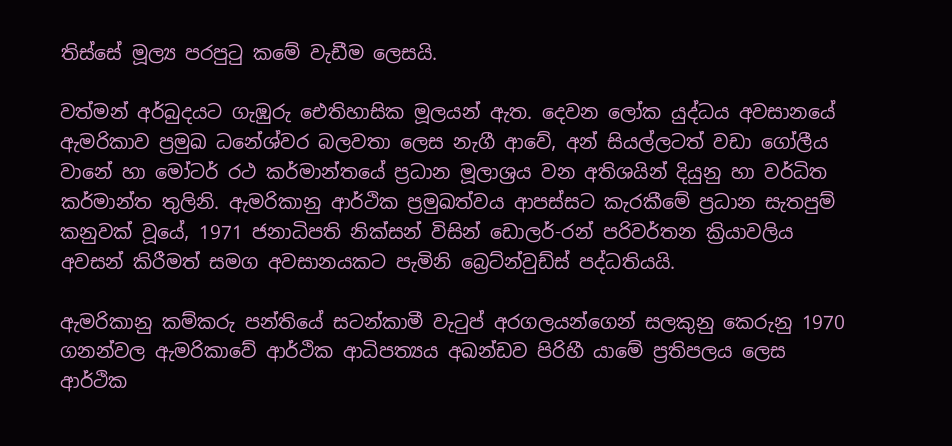තිස්සේ මූල්‍ය පරපුටු කමේ වැඩීම ලෙසයි.

වත්මන් අර්බුදයට ගැඹුරු ඓතිහාසික මූලයන් ඇත. දෙවන ලෝක යුද්ධය අවසානයේ ඇමරිකාව ප්‍රමුඛ ධනේශ්වර බලවතා ලෙස නැගී ආවේ, අන් සියල්ලටත් වඩා ගෝලීය වානේ හා මෝටර් රථ කර්මාන්තයේ ප්‍රධාන මූලාශ්‍රය වන අතිශයින් දියුනු හා වර්ධිත කර්මාන්ත තුලිනි. ඇමරිකානු ආර්ථික ප්‍රමුඛත්වය ආපස්සට කැරකීමේ ප්‍රධාන සැතපුම් කනුවක් වූයේ, 1971 ජනාධිපති නික්සන් විසින් ඩොලර්-රන් පරිවර්තන ක්‍රියාවලිය අවසන් කිරීමත් සමග අවසානයකට පැමිනි බ්‍රෙට්න්වුඩ්ස් පද්ධතියයි.

ඇමරිකානු කම්කරු පන්තියේ සටන්කාමී වැටුප් අරගලයන්ගෙන් සලකුනු කෙරුනු 1970 ගනන්වල ඇමරිකාවේ ආර්ථික ආධිපත්‍යය අඛන්ඩව පිරිහී යාමේ ප්‍රතිපලය ලෙස ආර්ථික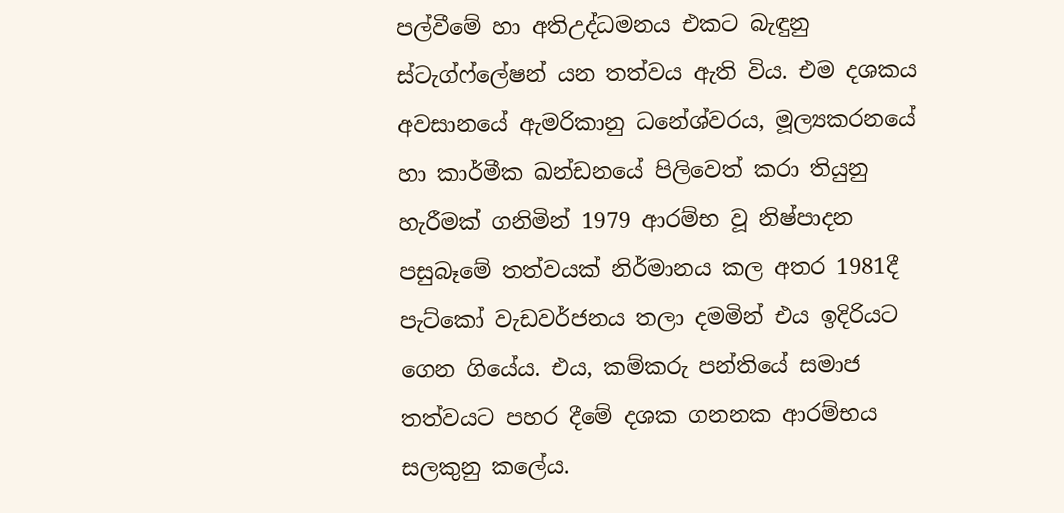පල්වීමේ හා අතිඋද්ධමනය එකට බැඳුනු ස්ටැග්ෆ්ලේෂන් යන තත්වය ඇති විය. එම දශකය අවසානයේ ඇමරිකානු ධනේශ්වරය, මූල්‍යකරනයේ හා කාර්මීක ඛන්ඩනයේ පිලිවෙත් කරා තියුනු හැරීමක් ගනිමින් 1979 ආරම්භ වූ නිෂ්පාදන පසුබෑමේ තත්වයක් නිර්මානය කල අතර 1981දී පැට්කෝ වැඩවර්ජනය තලා දමමින් එය ඉදිරියට ගෙන ගියේය. එය, කම්කරු පන්තියේ සමාජ තත්වයට පහර දීමේ දශක ගනනක ආරම්භය සලකුනු කලේය.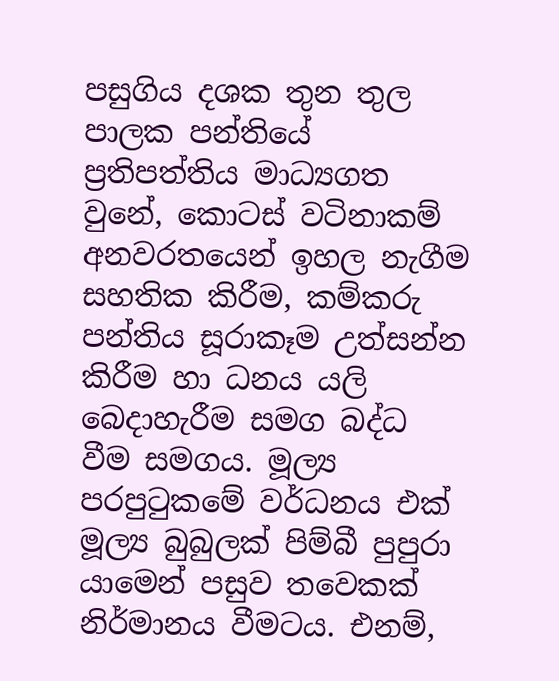පසුගිය දශක තුන තුල පාලක පන්තියේ ප්‍රතිපත්තිය මාධ්‍යගත වුනේ, කොටස් වටිනාකම් අනවරතයෙන් ඉහල නැගීම සහතික කිරීම, කම්කරු පන්තිය සූරාකෑම උත්සන්න කිරීම හා ධනය යලි බෙදාහැරීම සමග බද්ධ වීම සමගය. මූල්‍ය පරපුටුකමේ වර්ධනය එක් මූල්‍ය බුබුලක් පිම්බී පුපුරා යාමෙන් පසුව තවෙකක් නිර්මානය වීමටය. එනම්,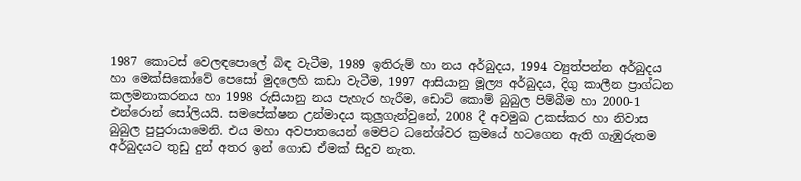1987 කොටස් වෙලඳපොලේ බිඳ වැටීම, 1989 ඉතිරුම් හා නය අර්බුදය, 1994 ව්‍යුත්පන්න අර්බුදය හා මෙක්සිකෝවේ පෙසෝ මුදලෙහි කඩා වැටීම, 1997 ආසියානු මූල්‍ය අර්බුදය, දිගු කාලීන ප්‍රාග්ධන කලමනාකරනය හා 1998 රුසියානු නය පැහැර හැරීම, ඩොට් කොම් බුබුල පිම්බීම හා 2000-1 එන්රොන් සෝලියයි. සමපේක්ෂන උන්මාදය කුලුගැන්වුනේ, 2008 දී අවමුඛ උකස්කර හා නිවාස බුබුල පුපුරායාමෙනි. එය මහා අවපාතයෙන් මෙපිට ධනේශ්වර ක්‍රමයේ හටගෙන ඇති ගැඹුරුතම අර්බුදයට තුඩු දුන් අතර ඉන් ගොඩ ඒමක් සිදුව නැත.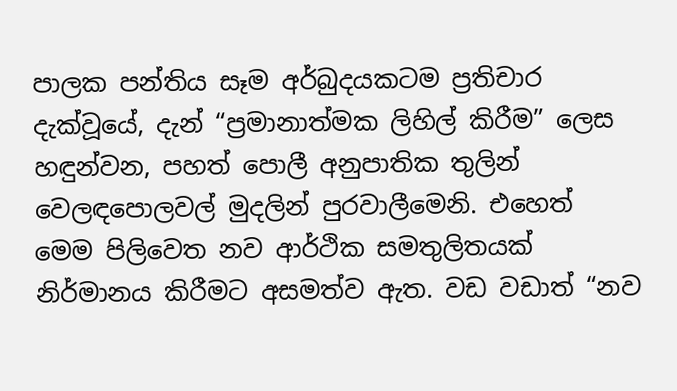පාලක පන්තිය සෑම අර්බුදයකටම ප්‍රතිචාර දැක්වූයේ, දැන් “ප්‍රමානාත්මක ලිහිල් කිරීම” ලෙස හඳුන්වන, පහත් පොලී අනුපාතික තුලින් වෙලඳපොලවල් මුදලින් පුරවාලීමෙනි. එහෙත් මෙම පිලිවෙත නව ආර්ථික සමතුලිතයක් නිර්මානය කිරීමට අසමත්ව ඇත. වඩ වඩාත් “නව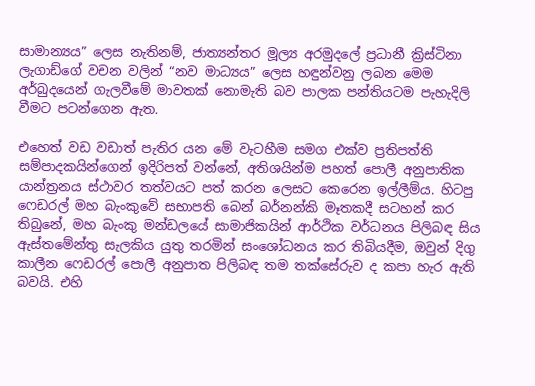සාමාන්‍යය” ලෙස නැතිනම්, ජාත්‍යන්තර මූල්‍ය අරමුදලේ ප්‍රධානී ක්‍රිස්ටිනා ලැගාඩ්ගේ වචන වලින් “නව මාධ්‍යය” ලෙස හඳුන්වනු ලබන මෙම අර්බුදයෙන් ගැලවීමේ මාවතක් නොමැති බව පාලක පන්තියටම පැහැදිලි වීමට පටන්ගෙන ඇත.

එහෙත් වඩ වඩාත් පැතිර යන මේ වැටහීම සමග එක්ව ප්‍රතිපත්ති සම්පාදකයින්ගෙන් ඉදිරිපත් වන්නේ, අතිශයින්ම පහත් පොලී අනුපාතික යාන්ත්‍රනය ස්ථාවර තත්වයට පත් කරන ලෙසට කෙරෙන ඉල්ලීම්ය. හිටපු ෆෙඩරල් මහ බැංකුවේ සභාපති බෙන් බර්නන්කි මෑතකදී සටහන් කර තිබුනේ, මහ බැංකු මන්ඩලයේ සාමාජිකයින් ආර්ථික වර්ධනය පිලිබඳ සිය ඇස්තමේන්තු සැලකිය යුතු තරමින් සංශෝධනය කර තිබියදීම, ඔවුන් දිගු කාලීන ෆෙඩරල් පොලී අනුපාත පිලිබඳ තම තක්සේරුව ද කපා හැර ඇති බවයි. එහි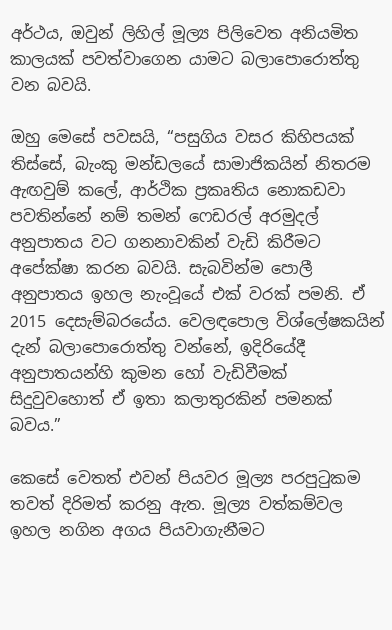අර්ථය, ඔවුන් ලිහිල් මූල්‍ය පිලිවෙත අනියමිත කාලයක් පවත්වාගෙන යාමට බලාපොරොත්තු වන බවයි.

ඔහු මෙසේ පවසයි, “පසුගිය වසර කිහිපයක් තිස්සේ, බැංකු මන්ඩලයේ සාමාජිකයින් නිතරම ඇඟවුම් කලේ, ආර්ථික ප්‍රකෘතිය නොකඩවා පවතින්නේ නම් තමන් ෆෙඩරල් අරමුදල් අනුපාතය වට ගනනාවකින් වැඩි කිරීමට අපේක්ෂා කරන බවයි. සැබවින්ම පොලී අනුපාතය ඉහල නැංවූයේ එක් වරක් පමනි. ඒ 2015 දෙසැම්බරයේය. වෙලඳපොල විශ්ලේෂකයින් දැන් බලාපොරොත්තු වන්නේ, ඉදිරියේදී අනුපාතයන්හි කුමන හෝ වැඩිවීමක් සිදුවුවහොත් ඒ ඉතා කලාතුරකින් පමනක් බවය.”

කෙසේ වෙතත් එවන් පියවර මූල්‍ය පරපුටුකම තවත් දිරිමත් කරනු ඇත. මූල්‍ය වත්කම්වල ඉහල නගින අගය පියවාගැනීමට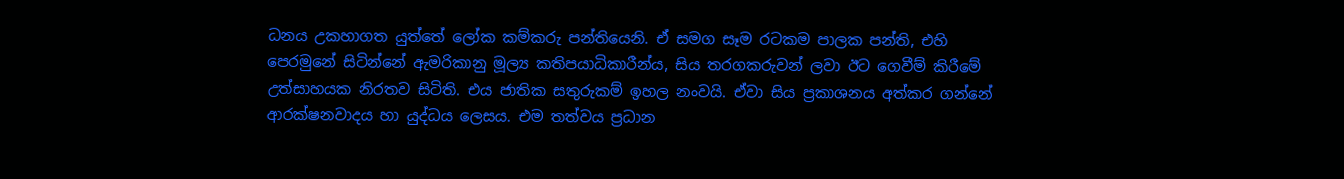ධනය උකහාගත යුත්තේ ලෝක කම්කරු පන්තියෙනි. ඒ සමග සෑම රටකම පාලක පන්ති, එහි පෙරමුනේ සිටින්නේ ඇමරිකානු මූල්‍ය කතිපයාධිකාරීන්ය, සිය තරගකරුවන් ලවා ඊට ගෙවීම් කිරීමේ උත්සාහයක නිරතව සිටිති. එය ජාතික සතුරුකම් ඉහල නංවයි. ඒවා සිය ප්‍රකාශනය අත්කර ගන්නේ ආරක්ෂනවාදය හා යුද්ධය ලෙසය. එම තත්වය ප්‍රධාන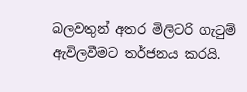බලවතුන් අතර මිලිටරි ගැටුම් ඇවිලවීමට තර්ජනය කරයි.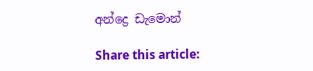අන්ද්‍රෙ ඩැමොන්

Share this article: